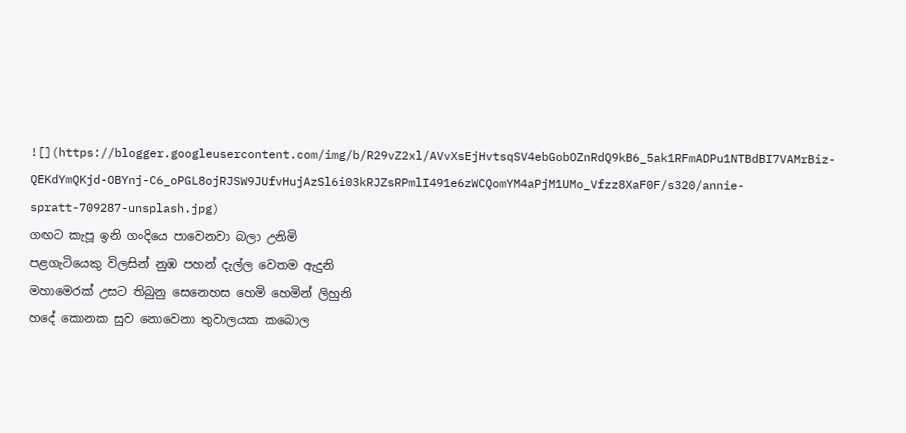![](https://blogger.googleusercontent.com/img/b/R29vZ2xl/AVvXsEjHvtsqSV4ebGobOZnRdQ9kB6_5ak1RFmADPu1NTBdBI7VAMrBiz-QEKdYmQKjd-OBYnj-C6_oPGL8ojRJSW9JUfvHujAzSl6i03kRJZsRPmlI491e6zWCQomYM4aPjM1UMo_Vfzz8XaF0F/s320/annie-spratt-709287-unsplash.jpg)
ගඟට කැපූ ඉනි ගංදියෙ පාවෙනවා බලා උනිමි
පළගැටියෙකු විලසින් නුඹ පහන් දැල්ල වෙතම ඇදුනි
මහාමෙරක් උසට තිබුනු සෙනෙහස හෙමි හෙමින් ලිහුනි
හදේ කොනක සුව නොවෙනා තුවාලයක කබොල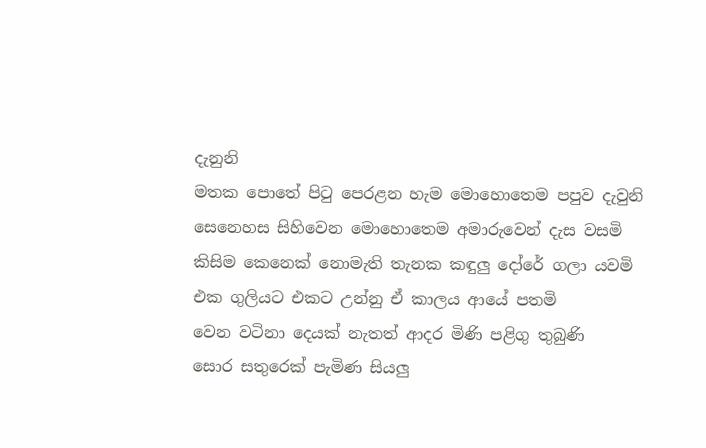දැනුනි
මතක පොතේ පිටු පෙරළන හැම මොහොතෙම පපුව දැවුනි
සෙනෙහස සිහිවෙන මොහොතෙම අමාරුවෙන් දැස වසමි
කිසිම කෙනෙක් නොමැති තැනක කඳුලු දෝරේ ගලා යවමි
එක ගුලියට එකට උන්නු ඒ කාලය ආයේ පතමි
වෙන වටිනා දෙයක් නැතත් ආදර මිණි පළිගු තුබුණි
සොර සතුරෙක් පැමිණ සියලු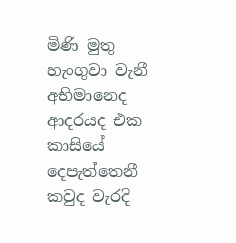මිණි මුතු හැංගුවා වැනී
අභිමානෙද ආදරයද එක කාසියේ දෙපැත්තෙනී
කවුද වැරදි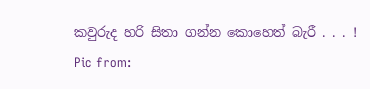කවුරුද හරි සිතා ගන්න කොහෙත් බැරී . . . !
Pic from: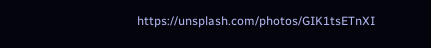https://unsplash.com/photos/GIK1tsETnXI